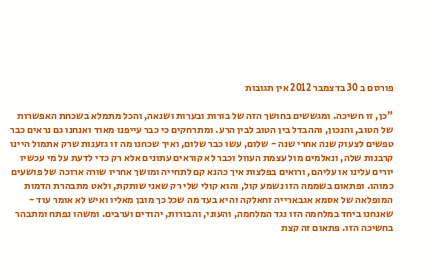פורסם ב 30 בדצמבר 2012 אין תגובות

"כן, זו חשיכה. ומגששים בחושך הזה של בורות ובערות ושנאה, והכל מתמלא בשכחת האפשרות של הטוב, והנכון, וההבדל בין הטוב לבין הרע. ומתרחקים כי כבר עייפנו מאוד ואנחנו גם נראים כבר טפשים לצעוק שנה אחרי שנה - שלום, עשו כבר שלום, ואיך שכחנו מה זו גזענות שרק אתמול היינו קרבנות שלה, ונאלמים מול עצמת העוול וכבר לא קוראים עתונים אלא רק כדי לדעת על מי עכשיו יורים עלינו או עליהם, ורואים בפלצות איך כהנא קם לתחייה ומושך אחריו שורה ארוכה של פושעים כמוהו. ופתאום בשממה הזו נשמע קול, והוא קולי שלי רק שאני שותקת, ולאט מתבהרת הדמות המופלאה של אסמא אגבארייה זחאלקה והיא בעד מה שכל כך מובן מאליו ואיש לא אומר עוד - שאנחנו ביחד במלחמה הזו נגד המלחמה, והעוני, והבורות, יהודים וערבים. ומשהו נפתח ומתבהר בחשיכה הזו. פתאום זה קצת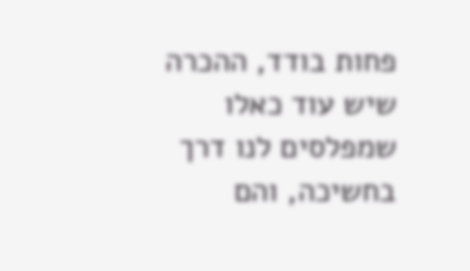פחות בודד, ההכרה שיש עוד כאלו שמפלסים לנו דרך בחשיכה, והם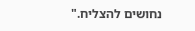נחושים להצליח."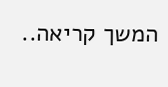המשך קריאה..